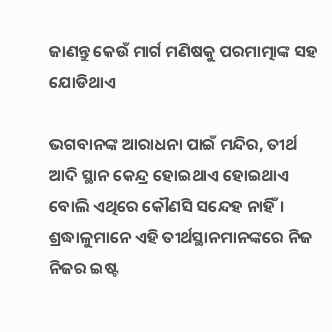ଜାଣନ୍ତୁ କେଉଁ ମାର୍ଗ ମଣିଷକୁ ପରମାତ୍ମାଙ୍କ ସହ ଯୋଡିଥାଏ

ଭଗବାନଙ୍କ ଆରାଧନା ପାଇଁ ମନ୍ଦିର, ତୀର୍ଥ ଆଦି ସ୍ଥାନ କେନ୍ଦ୍ର ହୋଇଥାଏ ହୋଇଥାଏ ବୋଲି ଏଥିରେ କୌଣସି ସନ୍ଦେହ ନାହିଁ। ଶ୍ରଦ୍ଧାଳୁମାନେ ଏହି ତୀର୍ଥସ୍ଥାନମାନଙ୍କରେ ନିଜ ନିଜର ଇଷ୍ଟ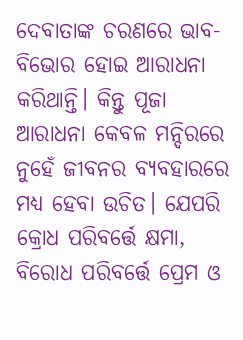ଦେବାତାଙ୍କ ଚରଣରେ ଭାବ-ବିଭୋର ହୋଇ ଆରାଧନା କରିଥାନ୍ତି। କିନ୍ତୁ ପୂଜା ଆରାଧନା କେବଳ ମନ୍ଦିରରେ ନୁହେଁ ଜୀବନର ବ୍ୟବହାରରେ ମଧ୍ୟ ହେବା ଉଚିତ। ଯେପରି କ୍ରୋଧ ପରିବର୍ତ୍ତେ କ୍ଷମା, ବିରୋଧ ପରିବର୍ତ୍ତେ ପ୍ରେମ ଓ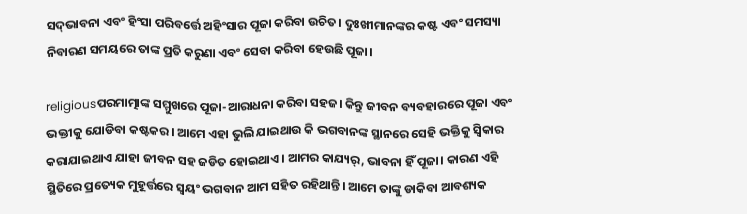ସଦ୍‌ଭାବନା ଏବଂ ହିଂସା ପରିବର୍ତ୍ତେ ଅହିଂସାର ପୂଜା କରିବା ଉଚିତ। ଦୁଃଖୀମାନଙ୍କର କଷ୍ଟ ଏବଂ ସମସ୍ୟା ନିବାରଣ ସମୟରେ ତାଙ୍କ ପ୍ରତି କରୁଣା ଏବଂ ସେବା କରିବା ହେଉଛି ପୂଜା।

religiousପରମାତ୍ମାଙ୍କ ସମ୍ମୁଖରେ ପୂଜା-ଆରାଧନା କରିବା ସହଜ। କିନ୍ତୁ ଜୀବନ ବ୍ୟବହାରରେ ପୂଜା ଏବଂ ଭକ୍ତୀକୁ ଯୋଡିବା କଷ୍ଟକର। ଆମେ ଏହା ଭୁଲି ଯାଇଥାଉ କି ଭଗବାନଙ୍କ ସ୍ଥାନରେ ସେହି ଭକ୍ତିକୁ ସ୍ୱିକାର କରାଯାଇଥାଏ ଯାହା ଜୀବନ ସହ ଜଡିତ ହୋଇଥାଏ। ଆମର କାଯ୍ୟର୍, ଭାବନା ହିଁ ପୂଜା। କାରଣ ଏହି ସ୍ଥିତିରେ ପ୍ରତ୍ୟେକ ମୁହୂର୍ତ୍ତରେ ସ୍ୱୟଂ ଭଗବାନ ଆମ ସହିତ ରହିଥାନ୍ତି। ଆମେ ତାଙ୍କୁ ଡାକିବା ଆବଶ୍ୟକ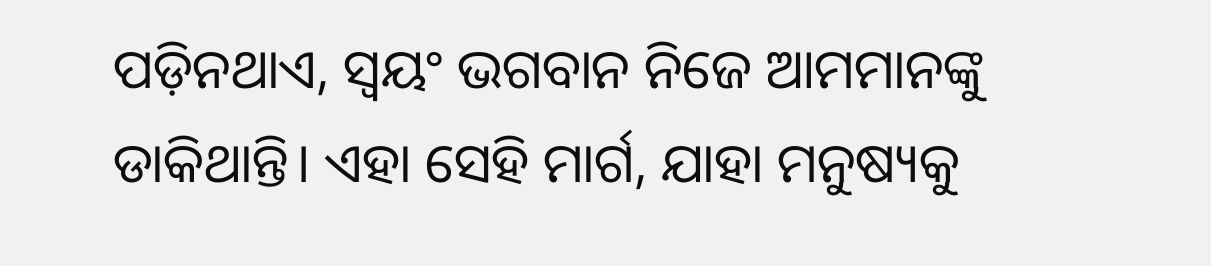ପଡ଼ିନଥାଏ, ସ୍ୱୟଂ ଭଗବାନ ନିଜେ ଆମମାନଙ୍କୁ ଡାକିଥାନ୍ତି। ଏହା ସେହି ମାର୍ଗ, ଯାହା ମନୁଷ୍ୟକୁ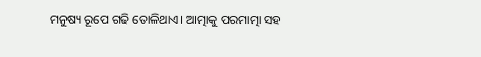ମନୁଷ୍ୟ ରୂପେ ଗଢି ତୋଳିଥାଏ। ଆତ୍ମାକୁ ପରମାତ୍ମା ସହ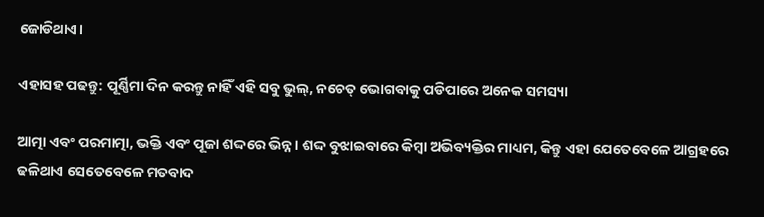ଜୋଡିଥାଏ।

ଏହାସହ ପଢନ୍ତୁ: ପୂର୍ଣ୍ଣିମା ଦିନ କରନ୍ତୁ ନାହିଁ ଏହି ସବୁ ଭୁଲ୍, ନଚେତ୍ ଭୋଗବାକୁ ପଡିପାରେ ଅନେକ ସମସ୍ୟା

ଆତ୍ମା ଏବଂ ପରମାତ୍ମା, ଭକ୍ତି ଏବଂ ପୂଜା ଶଦ୍ଦରେ ଭିନ୍ନ। ଶଦ୍ଦ ବୁଝାଇବାରେ କିମ୍ବା ଅଭିବ୍ୟକ୍ତିର ମାଧ୍ୟମ, କିନ୍ତୁ ଏହା ଯେତେବେଳେ ଆଗ୍ରହରେ ଢଳିଥାଏ ସେତେବେଳେ ମତବାଦ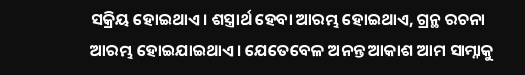ସକ୍ରିୟ ହୋଇଥାଏ। ଶସ୍ତ୍ରାର୍ଥ ହେବା ଆରମ୍ଭ ହୋଇଥାଏ, ଗ୍ରନ୍ଥ ରଚନା ଆରମ୍ଭ ହୋଇଯାଇଥାଏ। ଯେତେବେଳ ଅନନ୍ତ ଆକାଶ ଆମ ସାମ୍ନାକୁ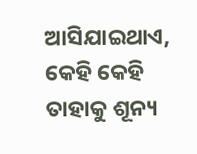ଆସିଯାଇଥାଏ, କେହି କେହି ତାହାକୁ ଶୂନ୍ୟ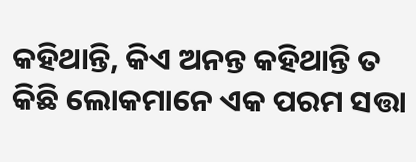କହିଥାନ୍ତି, କିଏ ଅନନ୍ତ କହିଥାନ୍ତି ତ କିଛି ଲୋକମାନେ ଏକ ପରମ ସତ୍ତା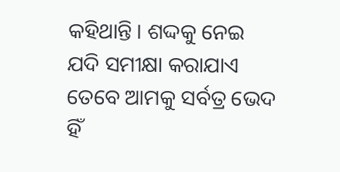କହିଥାନ୍ତି। ଶଦ୍ଦକୁ ନେଇ ଯଦି ସମୀକ୍ଷା କରାଯାଏ ତେବେ ଆମକୁ ସର୍ବତ୍ର ଭେଦ ହିଁ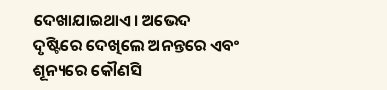ଦେଖାଯାଇଥାଏ। ଅଭେଦ ଦୃଷ୍ଟିରେ ଦେଖିଲେ ଅନନ୍ତରେ ଏବଂ ଶୂନ୍ୟରେ କୌଣସି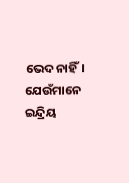ଭେଦ ନାହିଁ। ଯେଉଁମାନେ ଇନ୍ଦ୍ରିୟ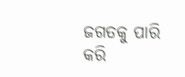ଜଗତକୁ ପାରି କରି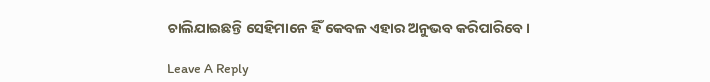ଚାଲିଯାଇଛନ୍ତି ସେହିମାନେ ହିଁ କେବଳ ଏହାର ଅନୁଭବ କରିପାରିବେ।

Leave A Reply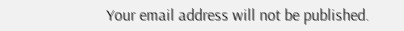Your email address will not be published.